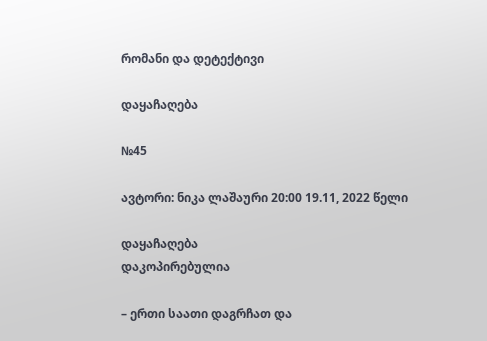რომანი და დეტექტივი

დაყაჩაღება

№45

ავტორი: ნიკა ლაშაური 20:00 19.11, 2022 წელი

დაყაჩაღება
დაკოპირებულია

– ერთი საათი დაგრჩათ და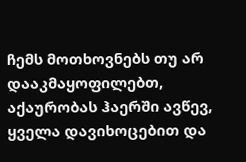ჩემს მოთხოვნებს თუ არ დააკმაყოფილებთ, აქაურობას ჰაერში ავწევ, ყველა დავიხოცებით და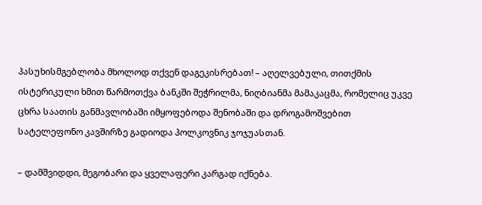პასუხისმგებლობა მხოლოდ თქვენ დაგეკისრებათ! – აღელვებული, თითქმის ისტერიკული ხმით წარმოთქვა ბანკში შეჭრილმა, ნიღბიანმა მამაკაცმა, რომელიც უკვე ცხრა საათის განმავლობაში იმყოფებოდა შენობაში და დროგამოშვებით სატელეფონო კავშირზე გადიოდა პოლკოვნიკ ჯოჯუასთან.

– დამშვიდდი, მეგობარი და ყველაფერი კარგად იქნება.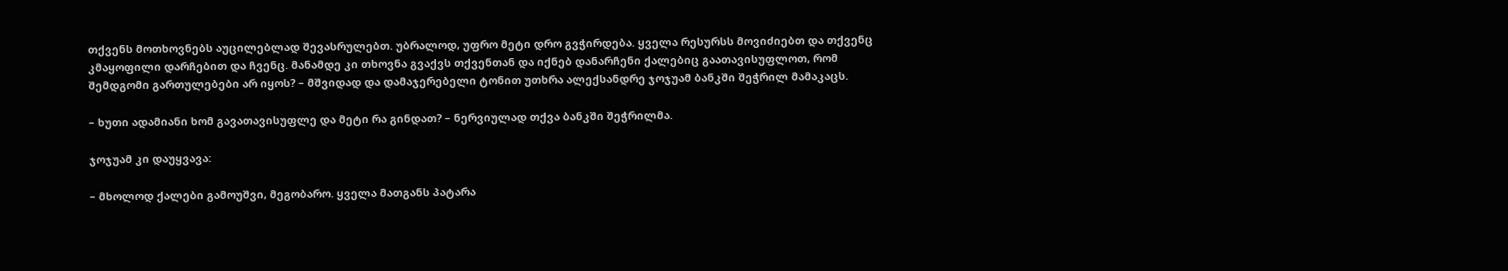თქვენს მოთხოვნებს აუცილებლად შევასრულებთ. უბრალოდ, უფრო მეტი დრო გვჭირდება. ყველა რესურსს მოვიძიებთ და თქვენც კმაყოფილი დარჩებით და ჩვენც. მანამდე კი თხოვნა გვაქვს თქვენთან და იქნებ დანარჩენი ქალებიც გაათავისუფლოთ, რომ შემდგომი გართულებები არ იყოს? – მშვიდად და დამაჯერებელი ტონით უთხრა ალექსანდრე ჯოჯუამ ბანკში შეჭრილ მამაკაცს.

– ხუთი ადამიანი ხომ გავათავისუფლე და მეტი რა გინდათ? – ნერვიულად თქვა ბანკში შეჭრილმა.

ჯოჯუამ კი დაუყვავა:

– მხოლოდ ქალები გამოუშვი, მეგობარო. ყველა მათგანს პატარა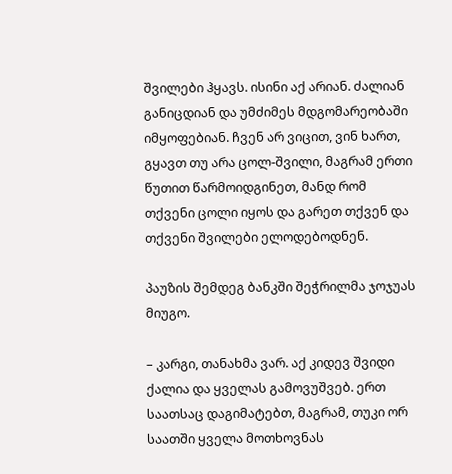შვილები ჰყავს. ისინი აქ არიან. ძალიან განიცდიან და უმძიმეს მდგომარეობაში იმყოფებიან. ჩვენ არ ვიცით, ვინ ხართ, გყავთ თუ არა ცოლ-შვილი, მაგრამ ერთი წუთით წარმოიდგინეთ, მანდ რომ თქვენი ცოლი იყოს და გარეთ თქვენ და თქვენი შვილები ელოდებოდნენ.

პაუზის შემდეგ ბანკში შეჭრილმა ჯოჯუას მიუგო.

– კარგი, თანახმა ვარ. აქ კიდევ შვიდი ქალია და ყველას გამოვუშვებ. ერთ საათსაც დაგიმატებთ, მაგრამ, თუკი ორ საათში ყველა მოთხოვნას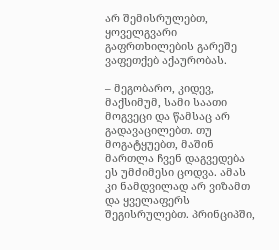არ შემისრულებთ, ყოველგვარი გაფრთხილების გარეშე ვაფეთქებ აქაურობას.

– მეგობარო, კიდევ, მაქსიმუმ, სამი საათი მოგვეცი და წამსაც არ გადავაცილებთ. თუ მოგატყუებთ, მაშინ მართლა ჩვენ დაგვედება ეს უმძიმესი ცოდვა. ამას კი ნამდვილად არ ვიზამთ და ყველაფერს შეგისრულებთ. პრინციპში,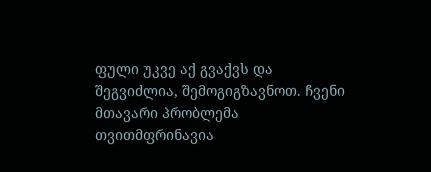ფული უკვე აქ გვაქვს და შეგვიძლია, შემოგიგზავნოთ. ჩვენი მთავარი პრობლემა თვითმფრინავია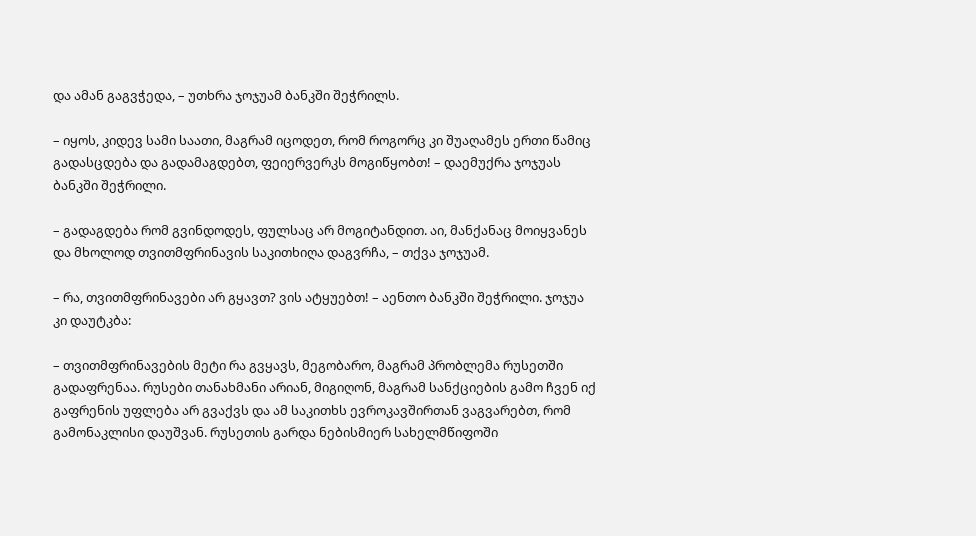და ამან გაგვჭედა, – უთხრა ჯოჯუამ ბანკში შეჭრილს.

– იყოს, კიდევ სამი საათი, მაგრამ იცოდეთ, რომ როგორც კი შუაღამეს ერთი წამიც გადასცდება და გადამაგდებთ, ფეიერვერკს მოგიწყობთ! – დაემუქრა ჯოჯუას ბანკში შეჭრილი.

– გადაგდება რომ გვინდოდეს, ფულსაც არ მოგიტანდით. აი, მანქანაც მოიყვანეს და მხოლოდ თვითმფრინავის საკითხიღა დაგვრჩა, – თქვა ჯოჯუამ.

– რა, თვითმფრინავები არ გყავთ? ვის ატყუებთ! – აენთო ბანკში შეჭრილი. ჯოჯუა კი დაუტკბა:

– თვითმფრინავების მეტი რა გვყავს, მეგობარო, მაგრამ პრობლემა რუსეთში გადაფრენაა. რუსები თანახმანი არიან, მიგიღონ, მაგრამ სანქციების გამო ჩვენ იქ გაფრენის უფლება არ გვაქვს და ამ საკითხს ევროკავშირთან ვაგვარებთ, რომ გამონაკლისი დაუშვან. რუსეთის გარდა ნებისმიერ სახელმწიფოში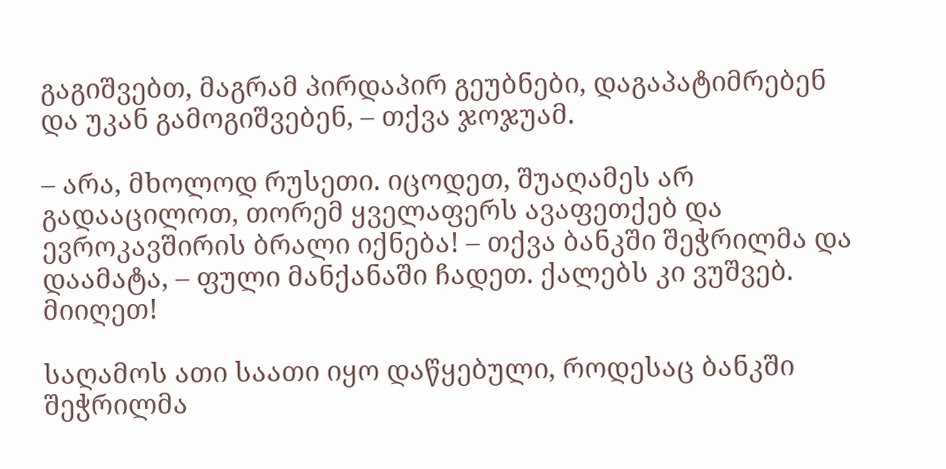გაგიშვებთ, მაგრამ პირდაპირ გეუბნები, დაგაპატიმრებენ და უკან გამოგიშვებენ, – თქვა ჯოჯუამ.

– არა, მხოლოდ რუსეთი. იცოდეთ, შუაღამეს არ გადააცილოთ, თორემ ყველაფერს ავაფეთქებ და ევროკავშირის ბრალი იქნება! – თქვა ბანკში შეჭრილმა და დაამატა, – ფული მანქანაში ჩადეთ. ქალებს კი ვუშვებ. მიიღეთ!

საღამოს ათი საათი იყო დაწყებული, როდესაც ბანკში შეჭრილმა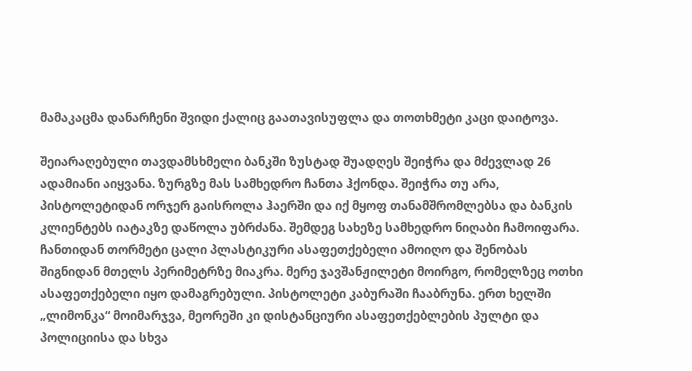მამაკაცმა დანარჩენი შვიდი ქალიც გაათავისუფლა და თოთხმეტი კაცი დაიტოვა.

შეიარაღებული თავდამსხმელი ბანკში ზუსტად შუადღეს შეიჭრა და მძევლად 26 ადამიანი აიყვანა. ზურგზე მას სამხედრო ჩანთა ჰქონდა. შეიჭრა თუ არა, პისტოლეტიდან ორჯერ გაისროლა ჰაერში და იქ მყოფ თანამშრომლებსა და ბანკის კლიენტებს იატაკზე დაწოლა უბრძანა. შემდეგ სახეზე სამხედრო ნიღაბი ჩამოიფარა. ჩანთიდან თორმეტი ცალი პლასტიკური ასაფეთქებელი ამოიღო და შენობას შიგნიდან მთელს პერიმეტრზე მიაკრა. მერე ჯავშანჟილეტი მოირგო, რომელზეც ოთხი ასაფეთქებელი იყო დამაგრებული. პისტოლეტი კაბურაში ჩააბრუნა. ერთ ხელში „ლიმონკა“ მოიმარჯვა, მეორეში კი დისტანციური ასაფეთქებლების პულტი და პოლიციისა და სხვა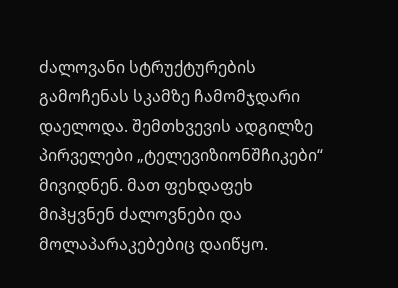ძალოვანი სტრუქტურების გამოჩენას სკამზე ჩამომჯდარი დაელოდა. შემთხვევის ადგილზე პირველები „ტელევიზიონშჩიკები“ მივიდნენ. მათ ფეხდაფეხ მიჰყვნენ ძალოვნები და მოლაპარაკებებიც დაიწყო.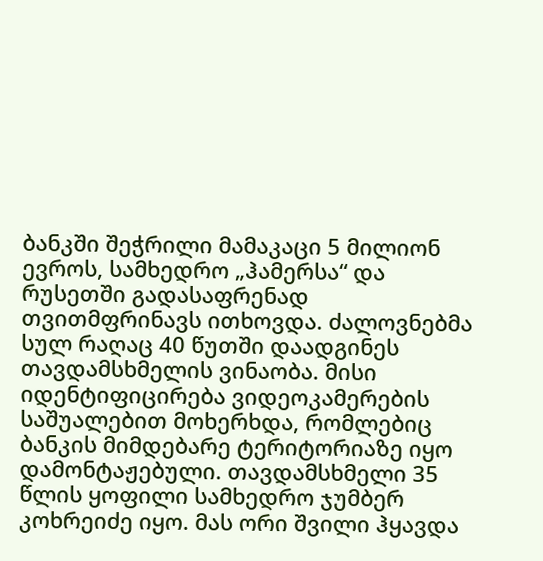ბანკში შეჭრილი მამაკაცი 5 მილიონ ევროს, სამხედრო „ჰამერსა“ და რუსეთში გადასაფრენად თვითმფრინავს ითხოვდა. ძალოვნებმა სულ რაღაც 40 წუთში დაადგინეს თავდამსხმელის ვინაობა. მისი იდენტიფიცირება ვიდეოკამერების საშუალებით მოხერხდა, რომლებიც ბანკის მიმდებარე ტერიტორიაზე იყო დამონტაჟებული. თავდამსხმელი 35 წლის ყოფილი სამხედრო ჯუმბერ კოხრეიძე იყო. მას ორი შვილი ჰყავდა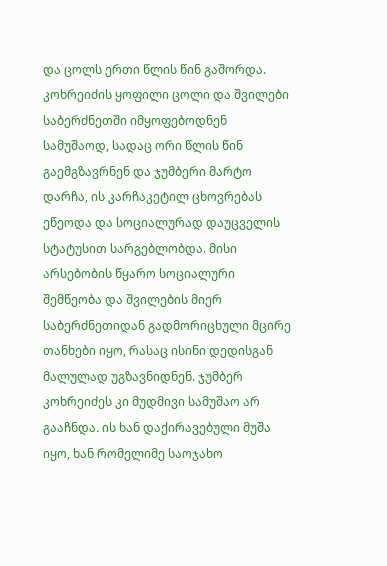და ცოლს ერთი წლის წინ გაშორდა. კოხრეიძის ყოფილი ცოლი და შვილები საბერძნეთში იმყოფებოდნენ სამუშაოდ, სადაც ორი წლის წინ გაემგზავრნენ და ჯუმბერი მარტო დარჩა, ის კარჩაკეტილ ცხოვრებას ეწეოდა და სოციალურად დაუცველის სტატუსით სარგებლობდა. მისი არსებობის წყარო სოციალური შემწეობა და შვილების მიერ საბერძნეთიდან გადმორიცხული მცირე თანხები იყო, რასაც ისინი დედისგან მალულად უგზავნიდნენ. ჯუმბერ კოხრეიძეს კი მუდმივი სამუშაო არ გააჩნდა. ის ხან დაქირავებული მუშა იყო, ხან რომელიმე საოჯახო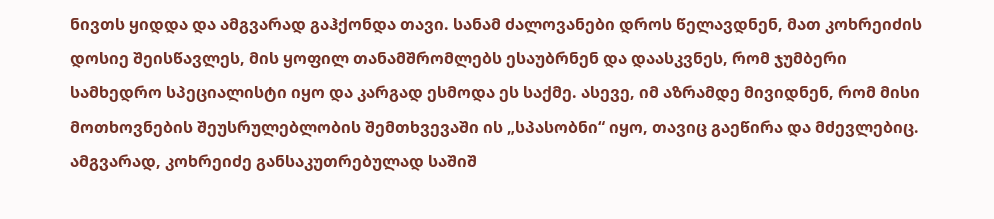ნივთს ყიდდა და ამგვარად გაჰქონდა თავი. სანამ ძალოვანები დროს წელავდნენ, მათ კოხრეიძის დოსიე შეისწავლეს, მის ყოფილ თანამშრომლებს ესაუბრნენ და დაასკვნეს, რომ ჯუმბერი სამხედრო სპეციალისტი იყო და კარგად ესმოდა ეს საქმე. ასევე, იმ აზრამდე მივიდნენ, რომ მისი მოთხოვნების შეუსრულებლობის შემთხვევაში ის „სპასობნი“ იყო, თავიც გაეწირა და მძევლებიც. ამგვარად, კოხრეიძე განსაკუთრებულად საშიშ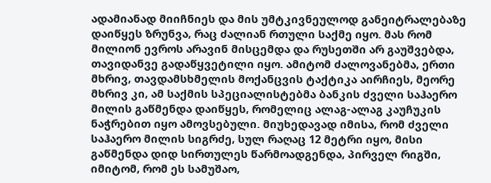ადამიანად მიიჩნიეს და მის უმტკივნეულოდ განეიტრალებაზე დაიწყეს ზრუნვა, რაც ძალიან რთული საქმე იყო. მას რომ მილიონ ევროს არავინ მისცემდა და რუსეთში არ გაუშვებდა, თავიდანვე გადაწყვეტილი იყო. ამიტომ ძალოვანებმა, ერთი მხრივ, თავდამსხმელის მოქანცვის ტაქტიკა აირჩიეს, მეორე მხრივ კი, ამ საქმის სპეციალისტებმა ბანკის ძველი საჰაერო მილის გაწმენდა დაიწყეს, რომელიც ალაგ-ალაგ კაუჩუკის ნაჭრებით იყო ამოვსებული. მიუხედავად იმისა, რომ ძველი საჰაერო მილის სიგრძე, სულ რაღაც 12 მეტრი იყო, მისი გაწმენდა დიდ სირთულეს წარმოადგენდა, პირველ რიგში, იმიტომ, რომ ეს სამუშაო,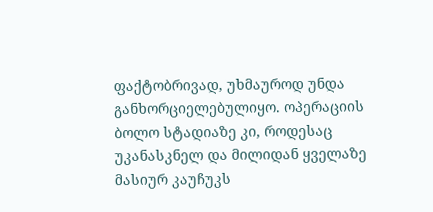ფაქტობრივად, უხმაუროდ უნდა განხორციელებულიყო. ოპერაციის ბოლო სტადიაზე კი, როდესაც უკანასკნელ და მილიდან ყველაზე მასიურ კაუჩუკს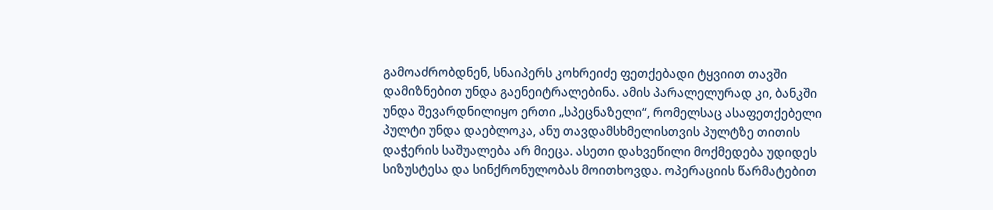გამოაძრობდნენ, სნაიპერს კოხრეიძე ფეთქებადი ტყვიით თავში დამიზნებით უნდა გაენეიტრალებინა. ამის პარალელურად კი, ბანკში უნდა შევარდნილიყო ერთი „სპეცნაზელი“, რომელსაც ასაფეთქებელი პულტი უნდა დაებლოკა, ანუ თავდამსხმელისთვის პულტზე თითის დაჭერის საშუალება არ მიეცა. ასეთი დახვეწილი მოქმედება უდიდეს სიზუსტესა და სინქრონულობას მოითხოვდა. ოპერაციის წარმატებით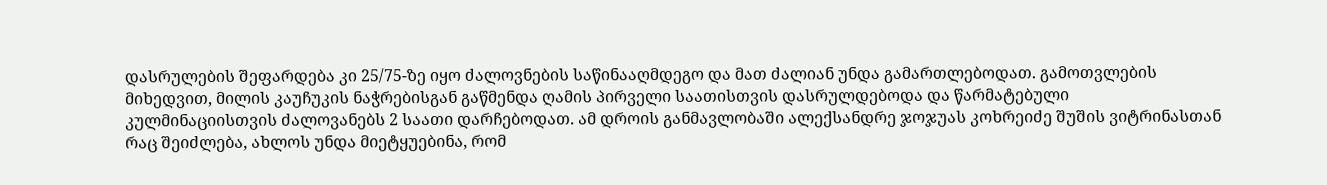დასრულების შეფარდება კი 25/75-ზე იყო ძალოვნების საწინააღმდეგო და მათ ძალიან უნდა გამართლებოდათ. გამოთვლების მიხედვით, მილის კაუჩუკის ნაჭრებისგან გაწმენდა ღამის პირველი საათისთვის დასრულდებოდა და წარმატებული კულმინაციისთვის ძალოვანებს 2 საათი დარჩებოდათ. ამ დროის განმავლობაში ალექსანდრე ჯოჯუას კოხრეიძე შუშის ვიტრინასთან რაც შეიძლება, ახლოს უნდა მიეტყუებინა, რომ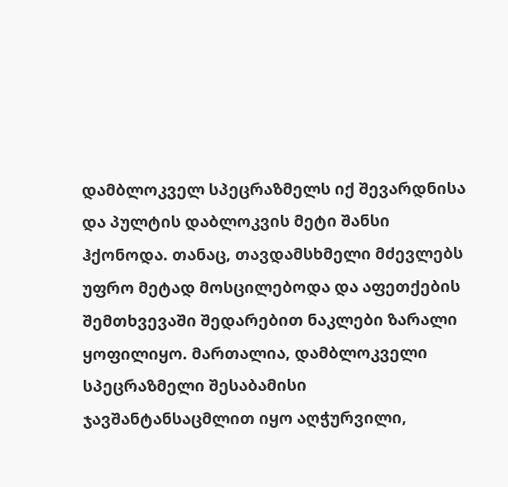დამბლოკველ სპეცრაზმელს იქ შევარდნისა და პულტის დაბლოკვის მეტი შანსი ჰქონოდა. თანაც, თავდამსხმელი მძევლებს უფრო მეტად მოსცილებოდა და აფეთქების შემთხვევაში შედარებით ნაკლები ზარალი ყოფილიყო. მართალია, დამბლოკველი სპეცრაზმელი შესაბამისი ჯავშანტანსაცმლით იყო აღჭურვილი,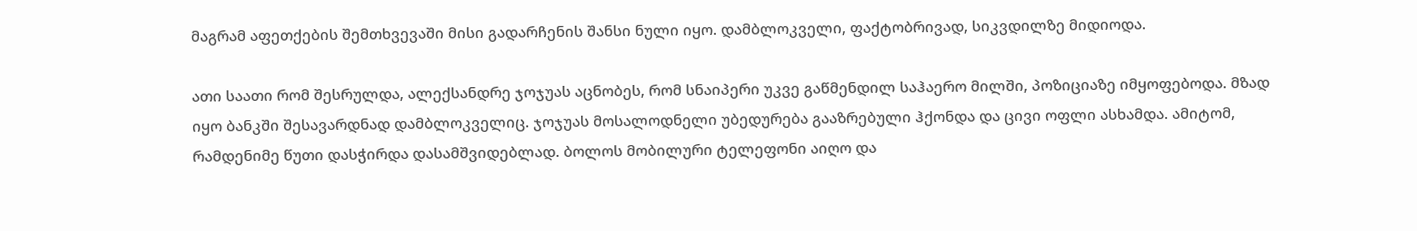მაგრამ აფეთქების შემთხვევაში მისი გადარჩენის შანსი ნული იყო. დამბლოკველი, ფაქტობრივად, სიკვდილზე მიდიოდა.

ათი საათი რომ შესრულდა, ალექსანდრე ჯოჯუას აცნობეს, რომ სნაიპერი უკვე გაწმენდილ საჰაერო მილში, პოზიციაზე იმყოფებოდა. მზად იყო ბანკში შესავარდნად დამბლოკველიც. ჯოჯუას მოსალოდნელი უბედურება გააზრებული ჰქონდა და ცივი ოფლი ასხამდა. ამიტომ, რამდენიმე წუთი დასჭირდა დასამშვიდებლად. ბოლოს მობილური ტელეფონი აიღო და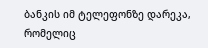ბანკის იმ ტელეფონზე დარეკა, რომელიც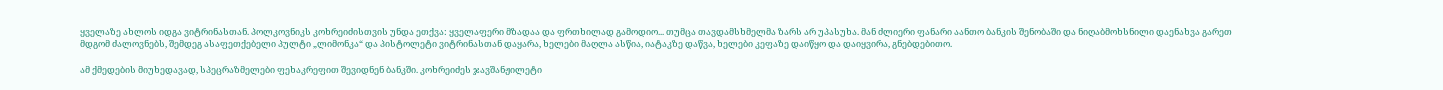ყველაზე ახლოს იდგა ვიტრინასთან. პოლკოვნიკს კოხრეიძისთვის უნდა ეთქვა: ყველაფერი მზადაა და ფრთხილად გამოდიო... თუმცა თავდამსხმელმა ზარს არ უპასუხა. მან ძლიერი ფანარი აანთო ბანკის შენობაში და ნიღაბმოხსნილი დაენახვა გარეთ მდგომ ძალოვნებს, შემდეგ ასაფეთქებელი პულტი „ლიმონკა“ და პისტოლეტი ვიტრინასთან დაყარა, ხელები მაღლა ასწია, იატაკზე დაწვა, ხელები კეფაზე დაიწყო და დაიყვირა, გნებდებითო.

ამ ქმედების მიუხედავად, სპეცრაზმელები ფეხაკრეფით შევიდნენ ბანკში. კოხრეიძეს ჯავშანჟილეტი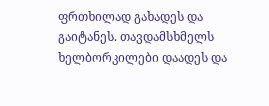ფრთხილად გახადეს და გაიტანეს. თავდამსხმელს ხელბორკილები დაადეს და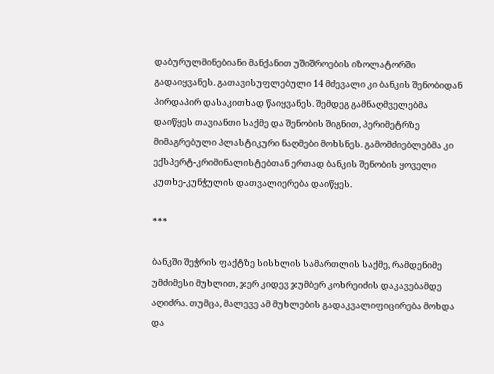დაბურულმინებიანი მანქანით უშიშროების იზოლატორში გადაიყვანეს. გათავისუფლებული 14 მძევალი კი ბანკის შენობიდან პირდაპირ დასაკითხად წაიყვანეს. შემდეგ გამნაღმველებმა დაიწყეს თავიანთი საქმე და შენობის შიგნით, პერიმეტრზე მიმაგრებული პლასტიკური ნაღმები მოხსნეს. გამომძიებლებმა კი ექსპერტ-კრიმინალისტებთან ერთად ბანკის შენობის ყოველი კუთხე-კუნჭულის დათვალიერება დაიწყეს.

***

ბანკში შეჭრის ფაქტზე სისხლის სამართლის საქმე, რამდენიმე უმძიმესი მუხლით, ჯერ კიდევ ჯუმბერ კოხრეიძის დაკავებამდე აღიძრა. თუმცა, მალევე ამ მუხლების გადაკვალიფიცირება მოხდა და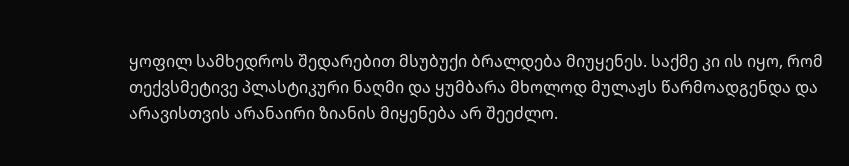ყოფილ სამხედროს შედარებით მსუბუქი ბრალდება მიუყენეს. საქმე კი ის იყო, რომ თექვსმეტივე პლასტიკური ნაღმი და ყუმბარა მხოლოდ მულაჟს წარმოადგენდა და არავისთვის არანაირი ზიანის მიყენება არ შეეძლო.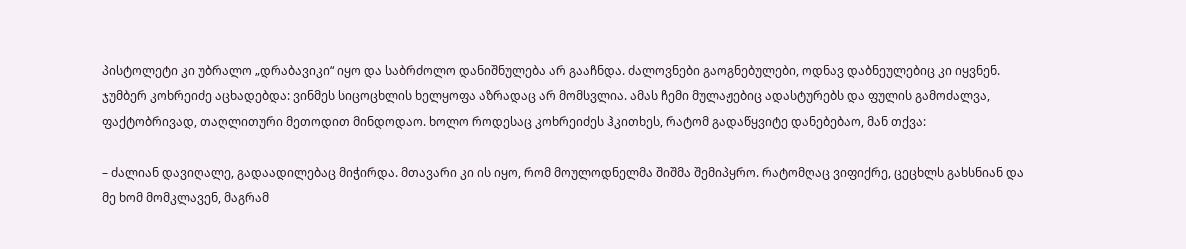პისტოლეტი კი უბრალო „დრაბავიკი“ იყო და საბრძოლო დანიშნულება არ გააჩნდა. ძალოვნები გაოგნებულები, ოდნავ დაბნეულებიც კი იყვნენ. ჯუმბერ კოხრეიძე აცხადებდა: ვინმეს სიცოცხლის ხელყოფა აზრადაც არ მომსვლია. ამას ჩემი მულაჟებიც ადასტურებს და ფულის გამოძალვა, ფაქტობრივად, თაღლითური მეთოდით მინდოდაო. ხოლო როდესაც კოხრეიძეს ჰკითხეს, რატომ გადაწყვიტე დანებებაო, მან თქვა:

– ძალიან დავიღალე, გადაადილებაც მიჭირდა. მთავარი კი ის იყო, რომ მოულოდნელმა შიშმა შემიპყრო. რატომღაც ვიფიქრე, ცეცხლს გახსნიან და მე ხომ მომკლავენ, მაგრამ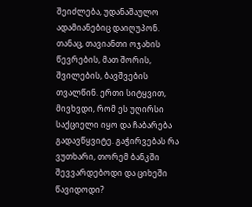შეიძლება, უდანაშაულო ადამიანებიც დაიღუპონ. თანაც, თავიანთი ოჯახის წევრების, მათ შორის, შვილების, ბავშვების თვალწინ. ერთი სიტყვით, მივხვდი, რომ ეს უღირსი საქციელი იყო და ჩაბარება გადავწყვიტე. გაჭირვებას რა ვუთხარი, თორემ ბანკში შევვარდებოდი და ციხეში წავიდოდი?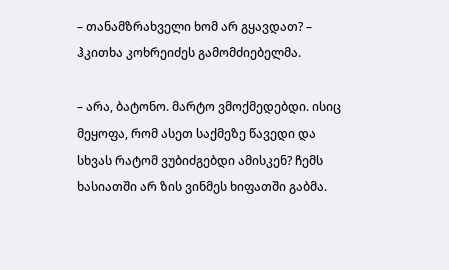– თანამზრახველი ხომ არ გყავდათ? – ჰკითხა კოხრეიძეს გამომძიებელმა.

– არა, ბატონო. მარტო ვმოქმედებდი. ისიც მეყოფა, რომ ასეთ საქმეზე წავედი და სხვას რატომ ვუბიძგებდი ამისკენ? ჩემს ხასიათში არ ზის ვინმეს ხიფათში გაბმა.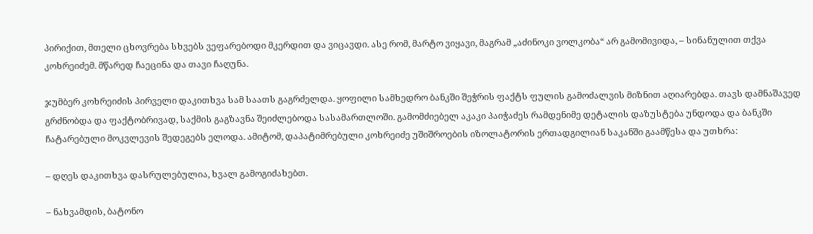პირიქით, მთელი ცხოვრება სხვებს ვეფარებოდი მკერდით და ვიცავდი. ასე რომ, მარტო ვიყავი, მაგრამ „აძინოკი ვოლკობა“ არ გამომივიდა, – სინანულით თქვა კოხრეიძემ. მწარედ ჩაეცინა და თავი ჩაღუნა.

ჯუმბერ კოხრეიძის პირველი დაკითხვა სამ საათს გაგრძელდა. ყოფილი სამხედრო ბანკში შეჭრის ფაქტს ფულის გამოძალვის მიზნით აღიარებდა. თავს დამნაშავედ გრძნობდა და ფაქტობრივად, საქმის გაგზავნა შეიძლებოდა სასამართლოში. გამომძიებელ აკაკი პაიჭაძეს რამდენიმე დეტალის დაზუსტება უნდოდა და ბანკში ჩატარებული მოკვლევის შედეგებს ელოდა. ამიტომ, დაპატიმრებული კოხრეიძე უშიშროების იზოლატორის ერთადგილიან საკანში გაამწესა და უთხრა:

– დღეს დაკითხვა დასრულებულია, ხვალ გამოგიძახებთ.

– ნახვამდის, ბატონო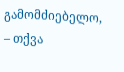გამომძიებელო, – თქვა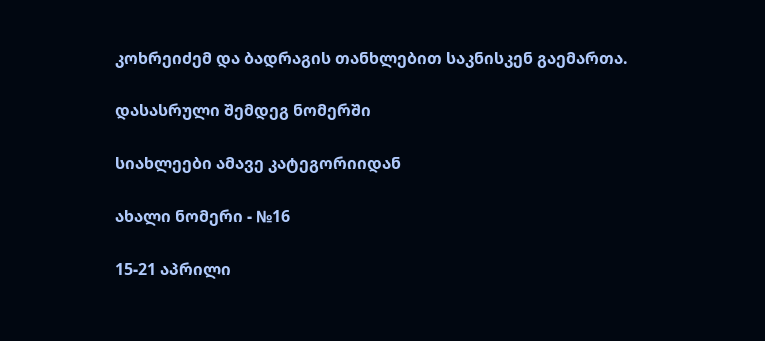კოხრეიძემ და ბადრაგის თანხლებით საკნისკენ გაემართა.

დასასრული შემდეგ ნომერში

სიახლეები ამავე კატეგორიიდან

ახალი ნომერი - №16

15-21 აპრილი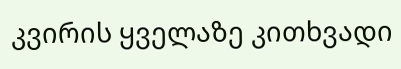კვირის ყველაზე კითხვადი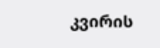კვირის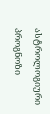ასტროლოგიური
პროგნოზი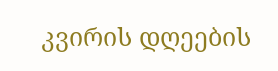კვირის დღეების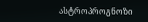ასტროპროგნოზი